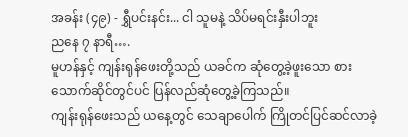အခန်း (၄၉) - ရွှီပင်းနင်း... ငါ သူမနဲ့ သိပ်မရင်းနှီးပါဘူး
ညနေ ၇ နာရီ….
မူဟန်နှင့် ကျန်းရုန်ဖေးတို့သည် ယခင်က ဆုံတွေ့ခဲ့ဖူးသော စားသောက်ဆိုင်တွင်ပင် ပြန်လည်ဆုံတွေ့ခဲ့ကြသည်။
ကျန်းရုန်ဖေးသည် ယနေ့တွင် သေချာပေါက် ကြိုတင်ပြင်ဆင်လာခဲ့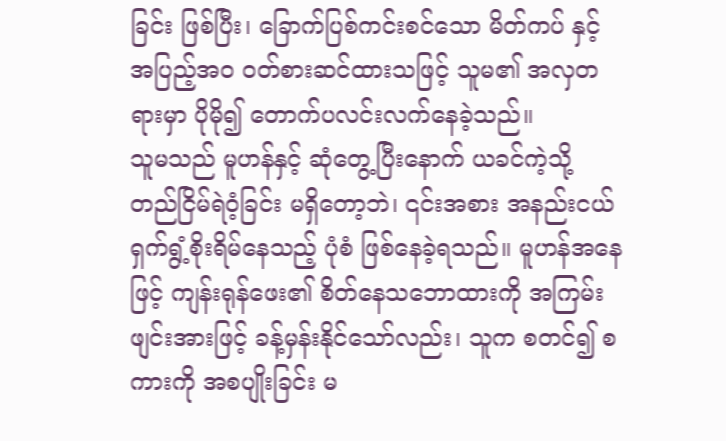ခြင်း ဖြစ်ပြီး၊ ခြောက်ပြစ်ကင်းစင်သော မိတ်ကပ် နှင့် အပြည့်အဝ ဝတ်စားဆင်ထားသဖြင့် သူမ၏ အလှတရားမှာ ပိုမို၍ တောက်ပလင်းလက်နေခဲ့သည်။
သူမသည် မူဟန်နှင့် ဆုံတွေ့ပြီးနောက် ယခင်ကဲ့သို့ တည်ငြိမ်ရဲဝံ့ခြင်း မရှိတော့ဘဲ၊ ၎င်းအစား အနည်းငယ် ရှက်ရွံ့စိုးရိမ်နေသည့် ပုံစံ ဖြစ်နေခဲ့ရသည်။ မူဟန်အနေဖြင့် ကျန်းရုန်ဖေး၏ စိတ်နေသဘောထားကို အကြမ်းဖျင်းအားဖြင့် ခန့်မှန်းနိုင်သော်လည်း၊ သူက စတင်၍ စကားကို အစပျိုးခြင်း မ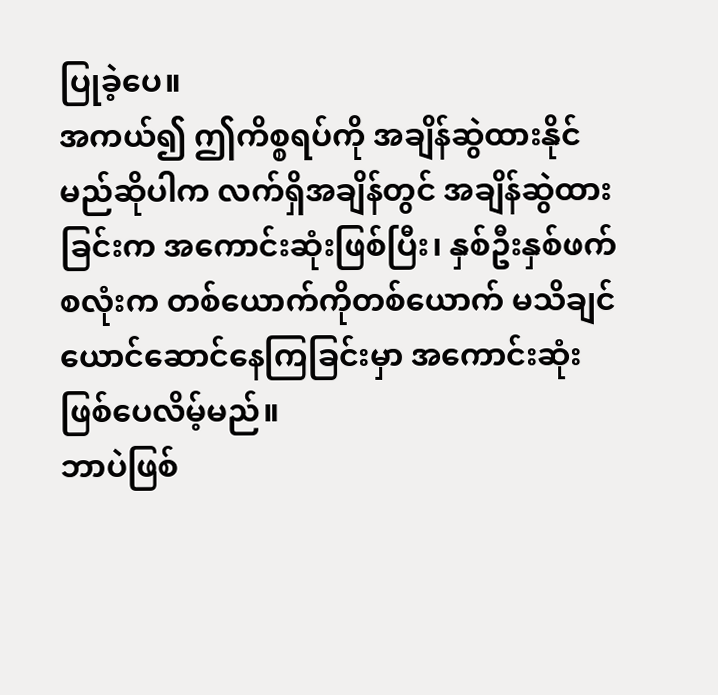ပြုခဲ့ပေ။
အကယ်၍ ဤကိစ္စရပ်ကို အချိန်ဆွဲထားနိုင်မည်ဆိုပါက လက်ရှိအချိန်တွင် အချိန်ဆွဲထားခြင်းက အကောင်းဆုံးဖြစ်ပြီး၊ နှစ်ဦးနှစ်ဖက်စလုံးက တစ်ယောက်ကိုတစ်ယောက် မသိချင်ယောင်ဆောင်နေကြခြင်းမှာ အကောင်းဆုံး ဖြစ်ပေလိမ့်မည်။
ဘာပဲဖြစ်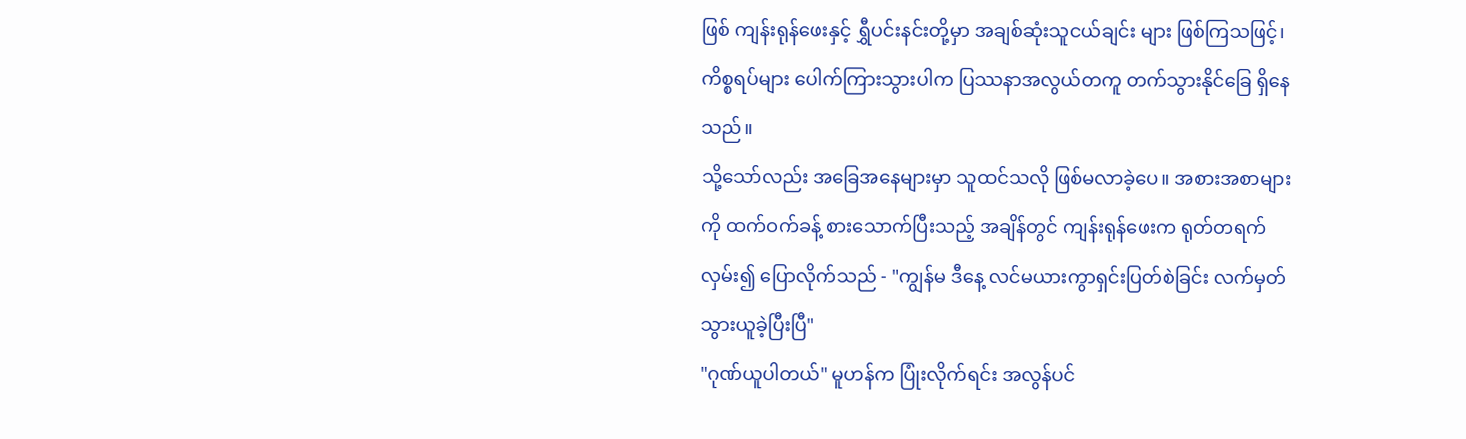ဖြစ် ကျန်းရုန်ဖေးနှင့် ရွှီပင်းနင်းတို့မှာ အချစ်ဆုံးသူငယ်ချင်း များ ဖြစ်ကြသဖြင့်၊ ကိစ္စရပ်များ ပေါက်ကြားသွားပါက ပြဿနာအလွယ်တကူ တက်သွားနိုင်ခြေ ရှိနေသည်။
သို့သော်လည်း အခြေအနေများမှာ သူထင်သလို ဖြစ်မလာခဲ့ပေ။ အစားအစာများကို ထက်ဝက်ခန့် စားသောက်ပြီးသည့် အချိန်တွင် ကျန်းရုန်ဖေးက ရုတ်တရက် လှမ်း၍ ပြောလိုက်သည် - "ကျွန်မ ဒီနေ့ လင်မယားကွာရှင်းပြတ်စဲခြင်း လက်မှတ် သွားယူခဲ့ပြီးပြီ"
"ဂုဏ်ယူပါတယ်" မူဟန်က ပြုံးလိုက်ရင်း အလွန်ပင်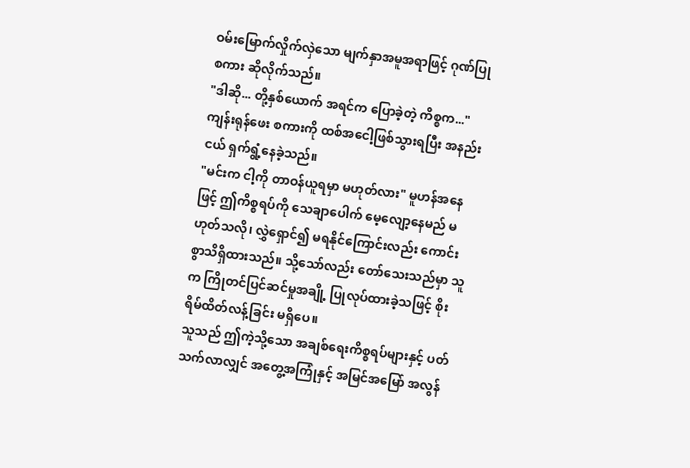ဝမ်းမြောက်လှိုက်လှဲသော မျက်နှာအမူအရာဖြင့် ဂုဏ်ပြုစကား ဆိုလိုက်သည်။
"ဒါဆို... တို့နှစ်ယောက် အရင်က ပြောခဲ့တဲ့ ကိစ္စက..." ကျန်းရုန်ဖေး စကားကို ထစ်အငေါ့ဖြစ်သွားရပြီး အနည်းငယ် ရှက်ရွံ့နေခဲ့သည်။
"မင်းက ငါ့ကို တာဝန်ယူရမှာ မဟုတ်လား" မူဟန်အနေဖြင့် ဤကိစ္စရပ်ကို သေချာပေါက် မေ့လျော့နေမည် မဟုတ်သလို၊ လွှဲရှောင်၍ မရနိုင်ကြောင်းလည်း ကောင်းစွာသိရှိထားသည်။ သို့သော်လည်း တော်သေးသည်မှာ သူက ကြိုတင်ပြင်ဆင်မှုအချို့ ပြုလုပ်ထားခဲ့သဖြင့် စိုးရိမ်ထိတ်လန့်ခြင်း မရှိပေ။
သူသည် ဤကဲ့သို့သော အချစ်ရေးကိစ္စရပ်များနှင့် ပတ်သက်လာလျှင် အတွေ့အကြုံနှင့် အမြင်အမြော် အလွန်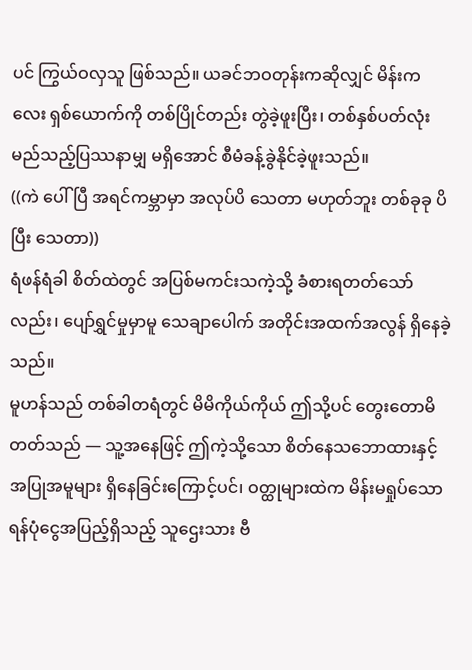ပင် ကြွယ်ဝလှသူ ဖြစ်သည်။ ယခင်ဘဝတုန်းကဆိုလျှင် မိန်းကလေး ရှစ်ယောက်ကို တစ်ပြိုင်တည်း တွဲခဲ့ဖူးပြီး၊ တစ်နှစ်ပတ်လုံး မည်သည့်ပြဿနာမျှ မရှိအောင် စီမံခန့်ခွဲနိုင်ခဲ့ဖူးသည်။
((ကဲ ပေါ်ပြီ အရင်ကမ္ဘာမှာ အလုပ်ပိ သေတာ မဟုတ်ဘူး တစ်ခုခု ပိပြီး သေတာ))
ရံဖန်ရံခါ စိတ်ထဲတွင် အပြစ်မကင်းသကဲ့သို့ ခံစားရတတ်သော်လည်း၊ ပျော်ရွှင်မှုမှာမူ သေချာပေါက် အတိုင်းအထက်အလွန် ရှိနေခဲ့သည်။
မူဟန်သည် တစ်ခါတရံတွင် မိမိကိုယ်ကိုယ် ဤသို့ပင် တွေးတောမိတတ်သည် — သူ့အနေဖြင့် ဤကဲ့သို့သော စိတ်နေသဘောထားနှင့် အပြုအမူများ ရှိနေခြင်းကြောင့်ပင်၊ ဝတ္ထုများထဲက မိန်းမရှုပ်သော ရန်ပုံငွေအပြည့်ရှိသည့် သူဌေးသား ဗီ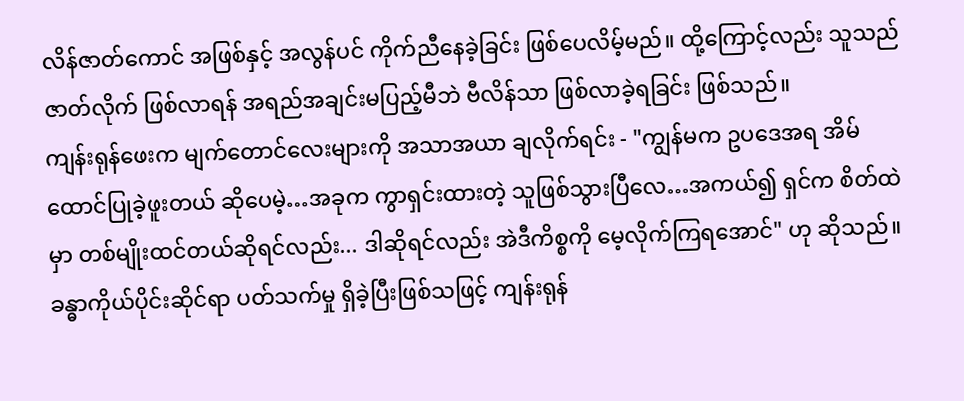လိန်ဇာတ်ကောင် အဖြစ်နှင့် အလွန်ပင် ကိုက်ညီနေခဲ့ခြင်း ဖြစ်ပေလိမ့်မည်။ ထို့ကြောင့်လည်း သူသည် ဇာတ်လိုက် ဖြစ်လာရန် အရည်အချင်းမပြည့်မီဘဲ ဗီလိန်သာ ဖြစ်လာခဲ့ရခြင်း ဖြစ်သည်။
ကျန်းရုန်ဖေးက မျက်တောင်လေးများကို အသာအယာ ချလိုက်ရင်း - "ကျွန်မက ဥပဒေအရ အိမ်ထောင်ပြုခဲ့ဖူးတယ် ဆိုပေမဲ့…အခုက ကွာရှင်းထားတဲ့ သူဖြစ်သွားပြီလေ…အကယ်၍ ရှင်က စိတ်ထဲမှာ တစ်မျိုးထင်တယ်ဆိုရင်လည်း... ဒါဆိုရင်လည်း အဲဒီကိစ္စကို မေ့လိုက်ကြရအောင်" ဟု ဆိုသည်။
ခန္ဓာကိုယ်ပိုင်းဆိုင်ရာ ပတ်သက်မှု ရှိခဲ့ပြီးဖြစ်သဖြင့် ကျန်းရုန်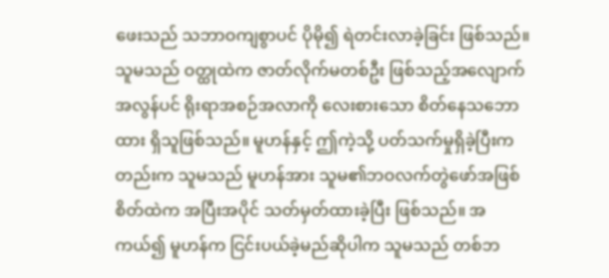ဖေးသည် သဘာဝကျစွာပင် ပိုမို၍ ရဲတင်းလာခဲ့ခြင်း ဖြစ်သည်။
သူမသည် ဝတ္ထုထဲက ဇာတ်လိုက်မတစ်ဦး ဖြစ်သည့်အလျောက် အလွန်ပင် ရိုးရာအစဉ်အလာကို လေးစားသော စိတ်နေသဘောထား ရှိသူဖြစ်သည်။ မူဟန်နှင့် ဤကဲ့သို့ ပတ်သက်မှုရှိခဲ့ပြီးကတည်းက သူမသည် မူဟန်အား သူမ၏ဘဝလက်တွဲဖော်အဖြစ် စိတ်ထဲက အပြီးအပိုင် သတ်မှတ်ထားခဲ့ပြီး ဖြစ်သည်။ အကယ်၍ မူဟန်က ငြင်းပယ်ခဲ့မည်ဆိုပါက သူမသည် တစ်ဘ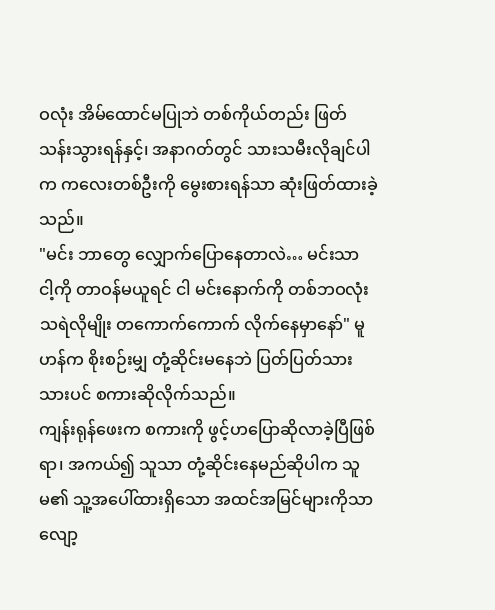ဝလုံး အိမ်ထောင်မပြုဘဲ တစ်ကိုယ်တည်း ဖြတ်သန်းသွားရန်နှင့်၊ အနာဂတ်တွင် သားသမီးလိုချင်ပါက ကလေးတစ်ဦးကို မွေးစားရန်သာ ဆုံးဖြတ်ထားခဲ့သည်။
"မင်း ဘာတွေ လျှောက်ပြောနေတာလဲ… မင်းသာ ငါ့ကို တာဝန်မယူရင် ငါ မင်းနောက်ကို တစ်ဘဝလုံး သရဲလိုမျိုး တကောက်ကောက် လိုက်နေမှာနော်" မူဟန်က စိုးစဉ်းမျှ တုံ့ဆိုင်းမနေဘဲ ပြတ်ပြတ်သားသားပင် စကားဆိုလိုက်သည်။
ကျန်းရုန်ဖေးက စကားကို ဖွင့်ဟပြောဆိုလာခဲ့ပြီဖြစ်ရာ၊ အကယ်၍ သူသာ တုံ့ဆိုင်းနေမည်ဆိုပါက သူမ၏ သူ့အပေါ်ထားရှိသော အထင်အမြင်များကိုသာ လျော့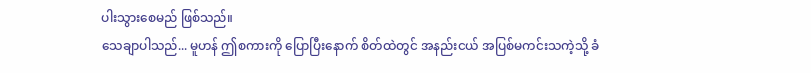ပါးသွားစေမည် ဖြစ်သည်။
သေချာပါသည်... မူဟန် ဤစကားကို ပြောပြီးနောက် စိတ်ထဲတွင် အနည်းငယ် အပြစ်မကင်းသကဲ့သို့ ခံ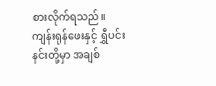စားလိုက်ရသည်။
ကျန်းရုန်ဖေးနှင့် ရွှီပင်းနင်းတို့မှာ အချစ်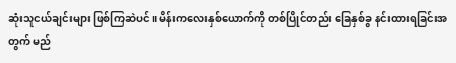ဆုံးသူငယ်ချင်းများ ဖြစ်ကြဆဲပင်။ မိန်းကလေးနှစ်ယောက်ကို တစ်ပြိုင်တည်း ခြေနှစ်ခွ နင်းထားရခြင်းအတွက် မည်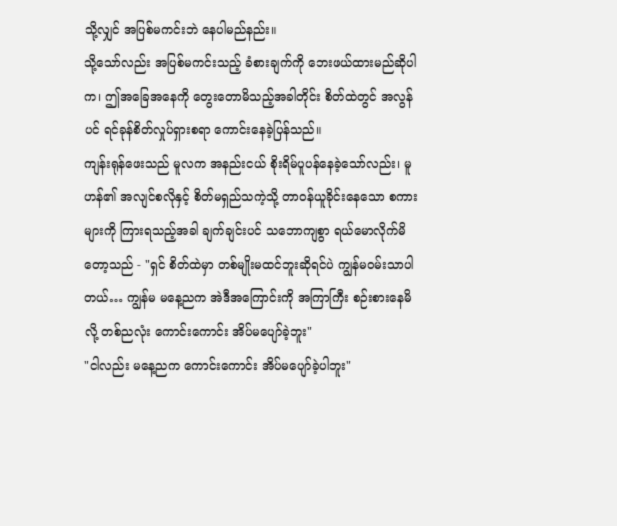သို့လျှင် အပြစ်မကင်းဘဲ နေပါမည်နည်း။
သို့သော်လည်း အပြစ်မကင်းသည့် ခံစားချက်ကို ဘေးဖယ်ထားမည်ဆိုပါက၊ ဤအခြေအနေကို တွေးတောမိသည့်အခါတိုင်း စိတ်ထဲတွင် အလွန်ပင် ရင်ခုန်စိတ်လှုပ်ရှားစရာ ကောင်းနေခဲ့ပြန်သည်။
ကျန်းရုန်ဖေးသည် မူလက အနည်းငယ် စိုးရိမ်ပူပန်နေခဲ့သော်လည်း၊ မူဟန်၏ အလျင်စလိုနှင့် စိတ်မရှည်သကဲ့သို့ တာဝန်ယူခိုင်းနေသော စကားများကို ကြားရသည့်အခါ ချက်ချင်းပင် သဘောကျစွာ ရယ်မောလိုက်မိတော့သည် - "ရှင် စိတ်ထဲမှာ တစ်မျိုးမထင်ဘူးဆိုရင်ပဲ ကျွန်မဝမ်းသာပါတယ်… ကျွန်မ မနေ့ညက အဲဒီအကြောင်းကို အကြာကြီး စဉ်းစားနေမိလို့ တစ်ညလုံး ကောင်းကောင်း အိပ်မပျော်ခဲ့ဘူး"
"ငါလည်း မနေ့ညက ကောင်းကောင်း အိပ်မပျော်ခဲ့ပါဘူး"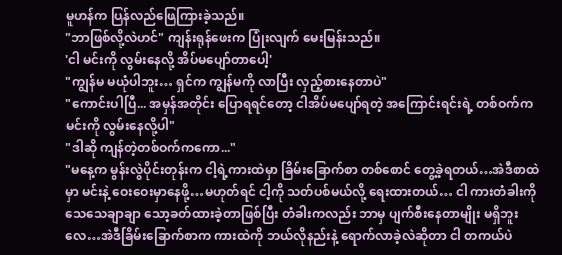မူဟန်က ပြန်လည်ဖြေကြားခဲ့သည်။
"ဘာဖြစ်လို့လဲဟင်" ကျန်းရုန်ဖေးက ပြုံးလျက် မေးမြန်းသည်။
'ငါ မင်းကို လွမ်းနေလို့ အိပ်မပျော်တာပေါ့'
"ကျွန်မ မယုံပါဘူး… ရှင်က ကျွန်မကို လာပြီး လှည့်စားနေတာပဲ"
"ကောင်းပါပြီ... အမှန်အတိုင်း ပြောရရင်တော့ ငါအိပ်မပျော်ရတဲ့ အကြောင်းရင်းရဲ့ တစ်ဝက်က မင်းကို လွမ်းနေလို့ပါ"
"ဒါဆို ကျန်တဲ့တစ်ဝက်ကကော..."
"မနေ့က မွန်းလွဲပိုင်းတုန်းက ငါ့ရဲ့ကားထဲမှာ ခြိမ်းခြောက်စာ တစ်စောင် တွေ့ခဲ့ရတယ်…အဲဒီစာထဲမှာ မင်းနဲ့ ဝေးဝေးမှာနေဖို့…မဟုတ်ရင် ငါ့ကို သတ်ပစ်မယ်လို့ ရေးထားတယ်… ငါ ကားတံခါးကို သေသေချာချာ သော့ခတ်ထားခဲ့တာဖြစ်ပြီး တံခါးကလည်း ဘာမှ ပျက်စီးနေတာမျိုး မရှိဘူးလေ…အဲဒီခြိမ်းခြောက်စာက ကားထဲကို ဘယ်လိုနည်းနဲ့ ရောက်လာခဲ့လဲဆိုတာ ငါ တကယ်ပဲ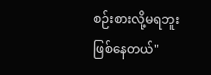စဉ်းစားလို့မရဘူး ဖြစ်နေတယ်"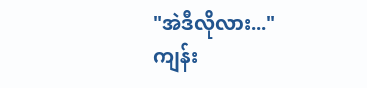"အဲဒီလိုလား..."
ကျန်း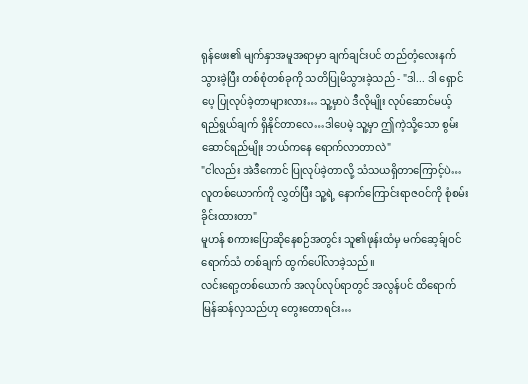ရုန်ဖေး၏ မျက်နှာအမူအရာမှာ ချက်ချင်းပင် တည်တံ့လေးနက်သွားခဲ့ပြီး တစ်စုံတစ်ခုကို သတိပြုမိသွားခဲ့သည် - "ဒါ... ဒါ ရှောင်ပေ့ ပြုလုပ်ခဲ့တာများလား… သူ့မှာပဲ ဒီလိုမျိုး လုပ်ဆောင်မယ့် ရည်ရွယ်ချက် ရှိနိုင်တာလေ…ဒါပေမဲ့ သူ့မှာ ဤကဲ့သို့သော စွမ်းဆောင်ရည်မျိုး ဘယ်ကနေ ရောက်လာတာလဲ"
"ငါလည်း အဲဒီကောင် ပြုလုပ်ခဲ့တာလို့ သံသယရှိတာကြောင့်ပဲ… လူတစ်ယောက်ကို လွှတ်ပြီး သူ့ရဲ့ နောက်ကြောင်းရာဇဝင်ကို စုံစမ်းခိုင်းထားတာ"
မူဟန် စကားပြောဆိုနေစဉ်အတွင်း သူ၏ဖုန်းထံမှ မက်ဆေ့ခ်ျဝင်ရောက်သံ တစ်ချက် ထွက်ပေါ်လာခဲ့သည်။
လင်းရော့တစ်ယောက် အလုပ်လုပ်ရာတွင် အလွန်ပင် ထိရောက်မြန်ဆန်လှသည်ဟု တွေးတောရင်း…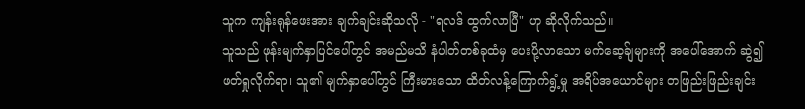သူက ကျန်းရုန်ဖေးအား ချက်ချင်းဆိုသလို - "ရလဒ် ထွက်လာပြီ" ဟု ဆိုလိုက်သည်။
သူသည် ဖုန်းမျက်နှာပြင်ပေါ်တွင် အမည်မသိ နံပါတ်တစ်ခုထံမှ ပေးပို့လာသော မက်ဆေ့ခ်ျများကို အပေါ်အောက် ဆွဲ၍ ဖတ်ရှုလိုက်ရာ၊ သူ၏ မျက်နှာပေါ်တွင် ကြီးမားသော ထိတ်လန့်ကြောက်ရွံ့မှု အရိပ်အယောင်များ တဖြည်းဖြည်းချင်း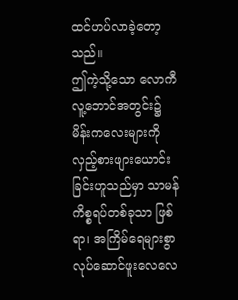ထင်ဟပ်လာခဲ့တော့သည်။
ဤကဲ့သို့သော လောကီလူ့ဘောင်အတွင်း၌ မိန်းကလေးများကို လှည့်စားဖျားယောင်းခြင်းဟူသည်မှာ သာမန်ကိစ္စရပ်တစ်ခုသာ ဖြစ်ရာ၊ အကြိမ်ရေများစွာ လုပ်ဆောင်ဖူးလေလေ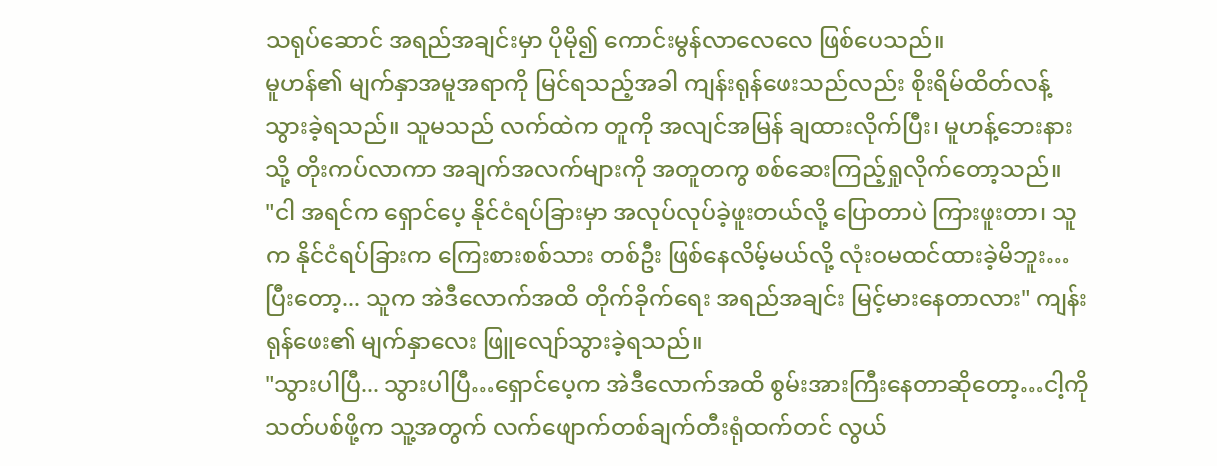သရုပ်ဆောင် အရည်အချင်းမှာ ပိုမို၍ ကောင်းမွန်လာလေလေ ဖြစ်ပေသည်။
မူဟန်၏ မျက်နှာအမူအရာကို မြင်ရသည့်အခါ ကျန်းရုန်ဖေးသည်လည်း စိုးရိမ်ထိတ်လန့်သွားခဲ့ရသည်။ သူမသည် လက်ထဲက တူကို အလျင်အမြန် ချထားလိုက်ပြီး၊ မူဟန့်ဘေးနားသို့ တိုးကပ်လာကာ အချက်အလက်များကို အတူတကွ စစ်ဆေးကြည့်ရှုလိုက်တော့သည်။
"ငါ အရင်က ရှောင်ပေ့ နိုင်ငံရပ်ခြားမှာ အလုပ်လုပ်ခဲ့ဖူးတယ်လို့ ပြောတာပဲ ကြားဖူးတာ၊ သူက နိုင်ငံရပ်ခြားက ကြေးစားစစ်သား တစ်ဦး ဖြစ်နေလိမ့်မယ်လို့ လုံးဝမထင်ထားခဲ့မိဘူး… ပြီးတော့... သူက အဲဒီလောက်အထိ တိုက်ခိုက်ရေး အရည်အချင်း မြင့်မားနေတာလား" ကျန်းရုန်ဖေး၏ မျက်နှာလေး ဖြူလျော်သွားခဲ့ရသည်။
"သွားပါပြီ... သွားပါပြီ…ရှောင်ပေ့က အဲဒီလောက်အထိ စွမ်းအားကြီးနေတာဆိုတော့…ငါ့ကို သတ်ပစ်ဖို့က သူ့အတွက် လက်ဖျောက်တစ်ချက်တီးရုံထက်တင် လွယ်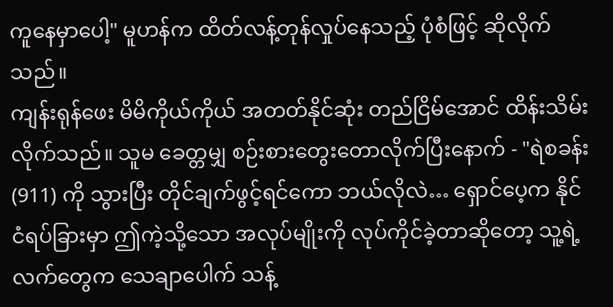ကူနေမှာပေါ့" မူဟန်က ထိတ်လန့်တုန်လှုပ်နေသည့် ပုံစံဖြင့် ဆိုလိုက်သည်။
ကျန်းရုန်ဖေး မိမိကိုယ်ကိုယ် အတတ်နိုင်ဆုံး တည်ငြိမ်အောင် ထိန်းသိမ်းလိုက်သည်။ သူမ ခေတ္တမျှ စဉ်းစားတွေးတောလိုက်ပြီးနောက် - "ရဲစခန်း (911) ကို သွားပြီး တိုင်ချက်ဖွင့်ရင်ကော ဘယ်လိုလဲ… ရှောင်ပေ့က နိုင်ငံရပ်ခြားမှာ ဤကဲ့သို့သော အလုပ်မျိုးကို လုပ်ကိုင်ခဲ့တာဆိုတော့ သူ့ရဲ့လက်တွေက သေချာပေါက် သန့်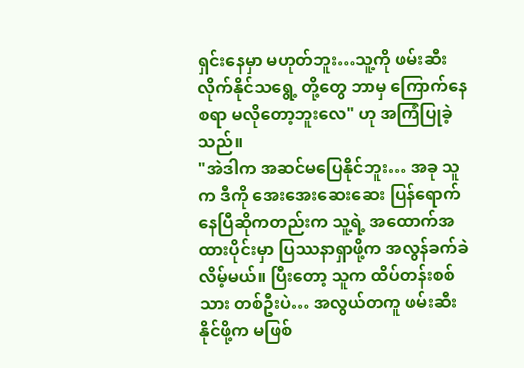ရှင်းနေမှာ မဟုတ်ဘူး…သူ့ကို ဖမ်းဆီးလိုက်နိုင်သရွေ့ တို့တွေ ဘာမှ ကြောက်နေစရာ မလိုတော့ဘူးလေ" ဟု အကြံပြုခဲ့သည်။
"အဲဒါက အဆင်မပြေနိုင်ဘူး… အခု သူက ဒီကို အေးအေးဆေးဆေး ပြန်ရောက်နေပြီဆိုကတည်းက သူ့ရဲ့ အထောက်အထားပိုင်းမှာ ပြဿနာရှာဖို့က အလွန်ခက်ခဲလိမ့်မယ်။ ပြီးတော့ သူက ထိပ်တန်းစစ်သား တစ်ဦးပဲ… အလွယ်တကူ ဖမ်းဆီးနိုင်ဖို့က မဖြစ်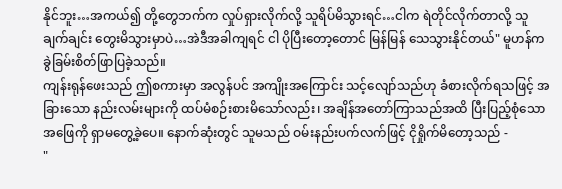နိုင်ဘူး…အကယ်၍ တို့တွေဘက်က လှုပ်ရှားလိုက်လို့ သူရိပ်မိသွားရင်…ငါက ရဲတိုင်လိုက်တာလို့ သူ ချက်ချင်း တွေးမိသွားမှာပဲ…အဲဒီအခါကျရင် ငါ ပိုပြီးတော့တောင် မြန်မြန် သေသွားနိုင်တယ်" မူဟန်က ခွဲခြမ်းစိတ်ဖြာပြခဲ့သည်။
ကျန်းရုန်ဖေးသည် ဤစကားမှာ အလွန်ပင် အကျိုးအကြောင်း သင့်လျော်သည်ဟု ခံစားလိုက်ရသဖြင့် အခြားသော နည်းလမ်းများကို ထပ်မံစဉ်းစားမိသော်လည်း၊ အချိန်အတော်ကြာသည်အထိ ပြီးပြည့်စုံသော အဖြေကို ရှာမတွေ့ခဲ့ပေ။ နောက်ဆုံးတွင် သူမသည် ဝမ်းနည်းပက်လက်ဖြင့် ငိုရှိုက်မိတော့သည် -
"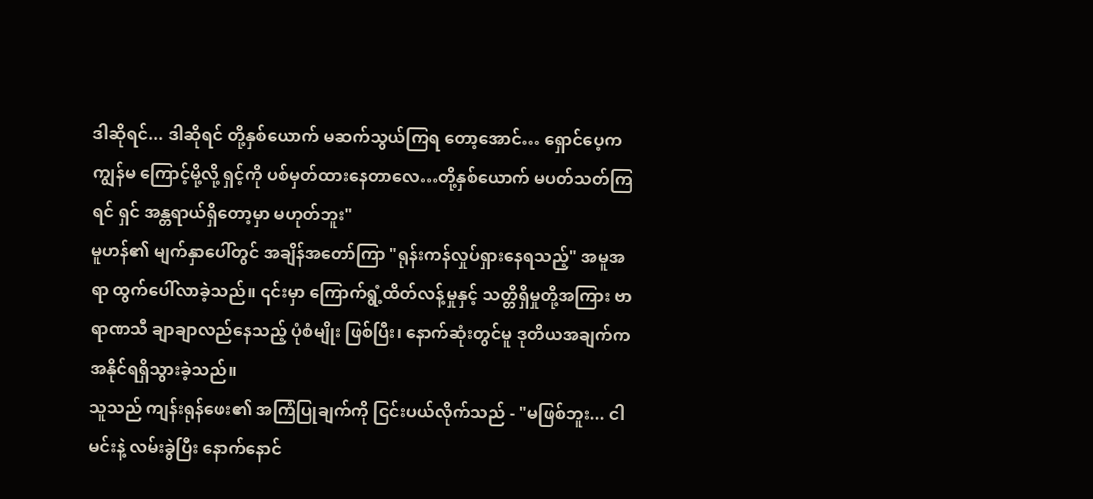ဒါဆိုရင်... ဒါဆိုရင် တို့နှစ်ယောက် မဆက်သွယ်ကြရ တော့အောင်… ရှောင်ပေ့က ကျွန်မ ကြောင့်မို့လို့ ရှင့်ကို ပစ်မှတ်ထားနေတာလေ…တို့နှစ်ယောက် မပတ်သတ်ကြရင် ရှင် အန္တရာယ်ရှိတော့မှာ မဟုတ်ဘူး"
မူဟန်၏ မျက်နှာပေါ်တွင် အချိန်အတော်ကြာ "ရုန်းကန်လှုပ်ရှားနေရသည့်" အမူအရာ ထွက်ပေါ်လာခဲ့သည်။ ၎င်းမှာ ကြောက်ရွံ့ထိတ်လန့်မှုနှင့် သတ္တိရှိမှုတို့အကြား ဗာရာဏသီ ချာချာလည်နေသည့် ပုံစံမျိုး ဖြစ်ပြီး၊ နောက်ဆုံးတွင်မူ ဒုတိယအချက်က အနိုင်ရရှိသွားခဲ့သည်။
သူသည် ကျန်းရုန်ဖေး၏ အကြံပြုချက်ကို ငြင်းပယ်လိုက်သည် - "မဖြစ်ဘူး... ငါ မင်းနဲ့ လမ်းခွဲပြီး နောက်နောင်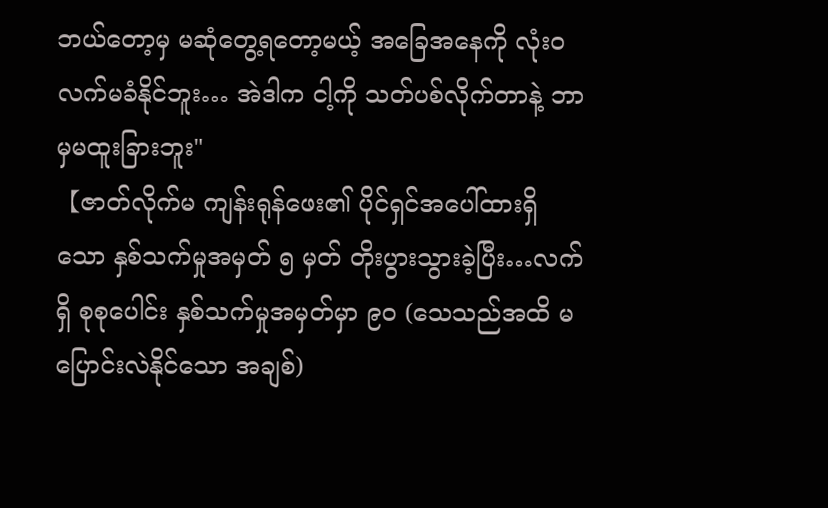ဘယ်တော့မှ မဆုံတွေ့ရတော့မယ့် အခြေအနေကို လုံးဝလက်မခံနိုင်ဘူး… အဲဒါက ငါ့ကို သတ်ပစ်လိုက်တာနဲ့ ဘာမှမထူးခြားဘူး"
【ဇာတ်လိုက်မ ကျန်းရုန်ဖေး၏ ပိုင်ရှင်အပေါ်ထားရှိသော နှစ်သက်မှုအမှတ် ၅ မှတ် တိုးပွားသွားခဲ့ပြီး…လက်ရှိ စုစုပေါင်း နှစ်သက်မှုအမှတ်မှာ ၉၀ (သေသည်အထိ မပြောင်းလဲနိုင်သော အချစ်)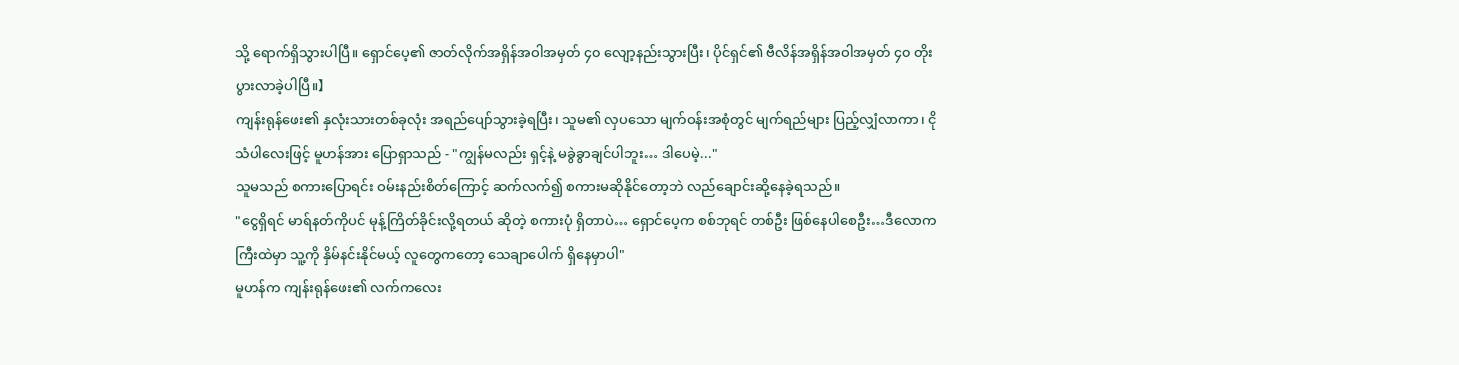သို့ ရောက်ရှိသွားပါပြီ။ ရှောင်ပေ့၏ ဇာတ်လိုက်အရှိန်အဝါအမှတ် ၄၀ လျော့နည်းသွားပြီး၊ ပိုင်ရှင်၏ ဗီလိန်အရှိန်အဝါအမှတ် ၄၀ တိုးပွားလာခဲ့ပါပြီ။】
ကျန်းရုန်ဖေး၏ နှလုံးသားတစ်ခုလုံး အရည်ပျော်သွားခဲ့ရပြီး၊ သူမ၏ လှပသော မျက်ဝန်းအစုံတွင် မျက်ရည်များ ပြည့်လျှံလာကာ၊ ငိုသံပါလေးဖြင့် မူဟန်အား ပြောရှာသည် - "ကျွန်မလည်း ရှင့်နဲ့ မခွဲခွာချင်ပါဘူး… ဒါပေမဲ့..."
သူမသည် စကားပြောရင်း ဝမ်းနည်းစိတ်ကြောင့် ဆက်လက်၍ စကားမဆိုနိုင်တော့ဘဲ လည်ချောင်းဆို့နေခဲ့ရသည်။
"ငွေရှိရင် မာရ်နတ်ကိုပင် မုန့်ကြိတ်ခိုင်းလို့ရတယ် ဆိုတဲ့ စကားပုံ ရှိတာပဲ… ရှောင်ပေ့က စစ်ဘုရင် တစ်ဦး ဖြစ်နေပါစေဦး…ဒီလောကကြီးထဲမှာ သူ့ကို နှိမ်နင်းနိုင်မယ့် လူတွေကတော့ သေချာပေါက် ရှိနေမှာပါ"
မူဟန်က ကျန်းရုန်ဖေး၏ လက်ကလေး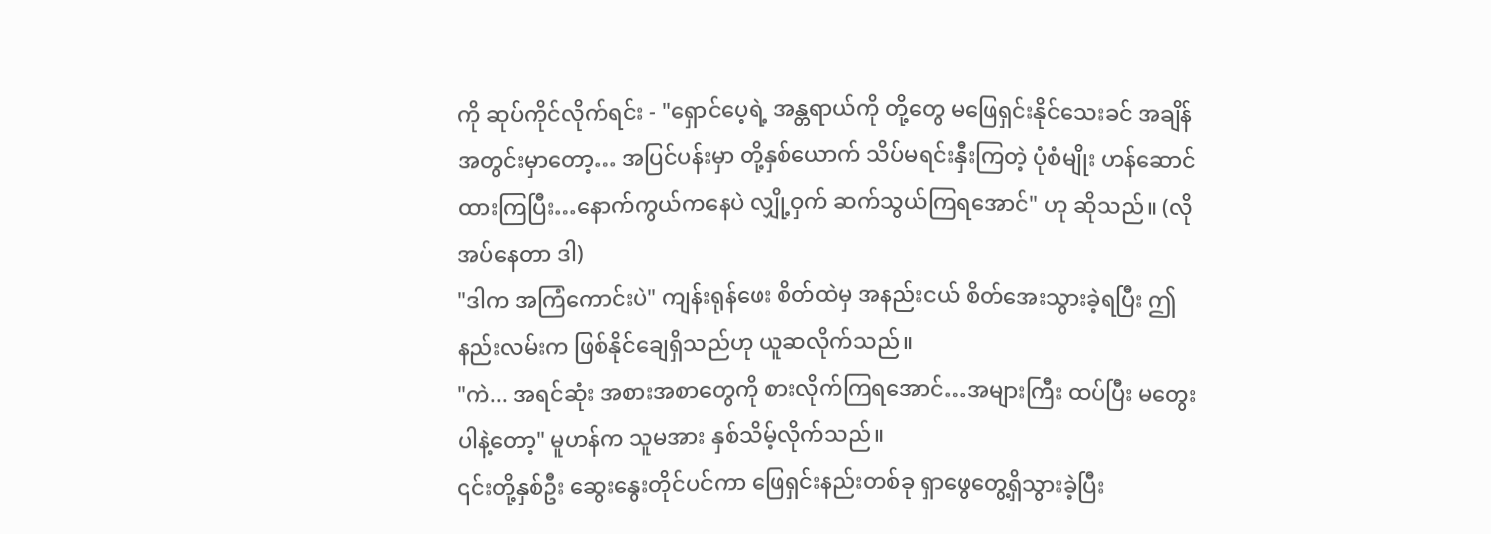ကို ဆုပ်ကိုင်လိုက်ရင်း - "ရှောင်ပေ့ရဲ့ အန္တရာယ်ကို တို့တွေ မဖြေရှင်းနိုင်သေးခင် အချိန်အတွင်းမှာတော့… အပြင်ပန်းမှာ တို့နှစ်ယောက် သိပ်မရင်းနှီးကြတဲ့ ပုံစံမျိုး ဟန်ဆောင်ထားကြပြီး…နောက်ကွယ်ကနေပဲ လျှို့ဝှက် ဆက်သွယ်ကြရအောင်" ဟု ဆိုသည်။ (လိုအပ်နေတာ ဒါ)
"ဒါက အကြံကောင်းပဲ" ကျန်းရုန်ဖေး စိတ်ထဲမှ အနည်းငယ် စိတ်အေးသွားခဲ့ရပြီး ဤနည်းလမ်းက ဖြစ်နိုင်ချေရှိသည်ဟု ယူဆလိုက်သည်။
"ကဲ... အရင်ဆုံး အစားအစာတွေကို စားလိုက်ကြရအောင်…အများကြီး ထပ်ပြီး မတွေးပါနဲ့တော့" မူဟန်က သူမအား နှစ်သိမ့်လိုက်သည်။
၎င်းတို့နှစ်ဦး ဆွေးနွေးတိုင်ပင်ကာ ဖြေရှင်းနည်းတစ်ခု ရှာဖွေတွေ့ရှိသွားခဲ့ပြီး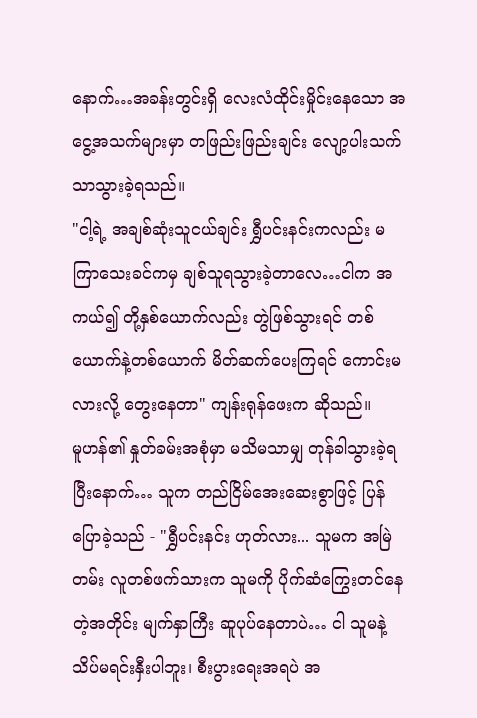နောက်…အခန်းတွင်းရှိ လေးလံထိုင်းမှိုင်းနေသော အငွေ့အသက်များမှာ တဖြည်းဖြည်းချင်း လျော့ပါးသက်သာသွားခဲ့ရသည်။
"ငါ့ရဲ့ အချစ်ဆုံးသူငယ်ချင်း ရွှီပင်းနင်းကလည်း မကြာသေးခင်ကမှ ချစ်သူရသွားခဲ့တာလေ…ငါက အကယ်၍ တို့နှစ်ယောက်လည်း တွဲဖြစ်သွားရင် တစ်ယောက်နဲ့တစ်ယောက် မိတ်ဆက်ပေးကြရင် ကောင်းမလားလို့ တွေးနေတာ" ကျန်းရုန်ဖေးက ဆိုသည်။
မူဟန်၏ နှုတ်ခမ်းအစုံမှာ မသိမသာမျှ တုန်ခါသွားခဲ့ရပြီးနောက်… သူက တည်ငြိမ်အေးဆေးစွာဖြင့် ပြန်ပြောခဲ့သည် - "ရွှီပင်းနင်း ဟုတ်လား... သူမက အမြဲတမ်း လူတစ်ဖက်သားက သူမကို ပိုက်ဆံကြွေးတင်နေတဲ့အတိုင်း မျက်နှာကြီး ဆူပုပ်နေတာပဲ… ငါ သူမနဲ့ သိပ်မရင်းနှီးပါဘူး၊ စီးပွားရေးအရပဲ အ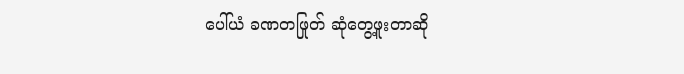ပေါ်ယံ ခဏတဖြုတ် ဆုံတွေ့ဖူးတာဆို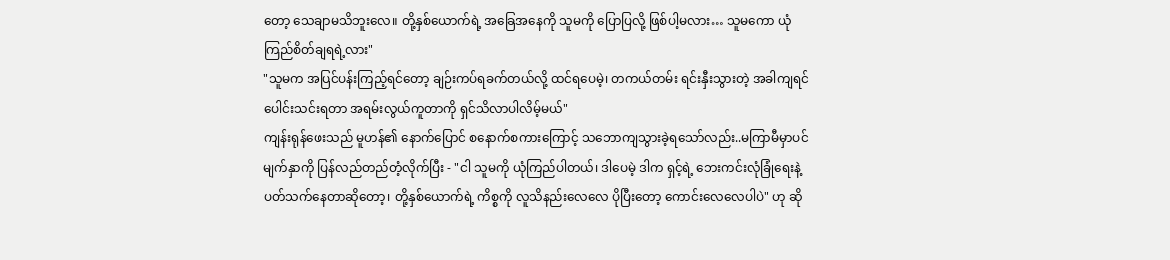တော့ သေချာမသိဘူးလေ။ တို့နှစ်ယောက်ရဲ့ အခြေအနေကို သူမကို ပြောပြလို့ ဖြစ်ပါ့မလား… သူမကော ယုံကြည်စိတ်ချရရဲ့လား"
"သူမက အပြင်ပန်းကြည့်ရင်တော့ ချဉ်းကပ်ရခက်တယ်လို့ ထင်ရပေမဲ့၊ တကယ်တမ်း ရင်းနှီးသွားတဲ့ အခါကျရင် ပေါင်းသင်းရတာ အရမ်းလွယ်ကူတာကို ရှင်သိလာပါလိမ့်မယ်"
ကျန်းရုန်ဖေးသည် မူဟန်၏ နောက်ပြောင် စနောက်စကားကြောင့် သဘောကျသွားခဲ့ရသော်လည်း..မကြာမီမှာပင် မျက်နှာကို ပြန်လည်တည်တံ့လိုက်ပြီး - "ငါ သူမကို ယုံကြည်ပါတယ်၊ ဒါပေမဲ့ ဒါက ရှင့်ရဲ့ ဘေးကင်းလုံခြုံရေးနဲ့ ပတ်သက်နေတာဆိုတော့၊ တို့နှစ်ယောက်ရဲ့ ကိစ္စကို လူသိနည်းလေလေ ပိုပြီးတော့ ကောင်းလေလေပါပဲ" ဟု ဆို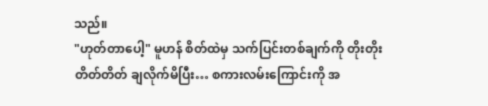သည်။
"ဟုတ်တာပေါ့" မူဟန် စိတ်ထဲမှ သက်ပြင်းတစ်ချက်ကို တိုးတိုးတိတ်တိတ် ချလိုက်မိပြီး… စကားလမ်းကြောင်းကို အ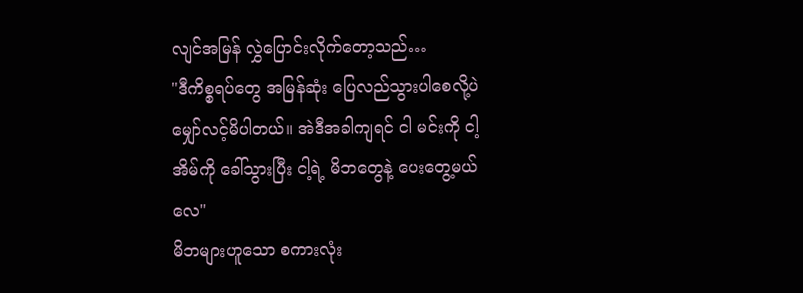လျင်အမြန် လွှဲပြောင်းလိုက်တော့သည်…
"ဒီကိစ္စရပ်တွေ အမြန်ဆုံး ပြေလည်သွားပါစေလို့ပဲ မျှော်လင့်မိပါတယ်။ အဲဒီအခါကျရင် ငါ မင်းကို ငါ့အိမ်ကို ခေါ်သွားပြီး ငါ့ရဲ့ မိဘတွေနဲ့ ပေးတွေ့မယ်လေ"
မိဘများဟူသော စကားလုံး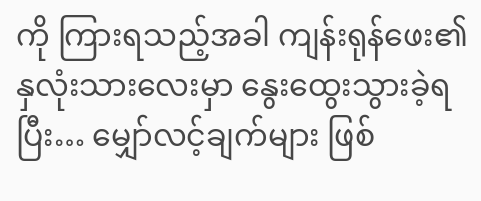ကို ကြားရသည့်အခါ ကျန်းရုန်ဖေး၏ နှလုံးသားလေးမှာ နွေးထွေးသွားခဲ့ရပြီး… မျှော်လင့်ချက်များ ဖြစ်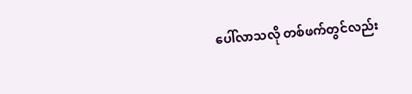ပေါ်လာသလို တစ်ဖက်တွင်လည်း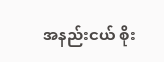အနည်းငယ် စိုး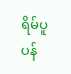ရိမ်ပူပန်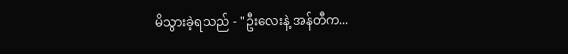မိသွားခဲ့ရသည် - "ဦးလေးနဲ့ အန်တီက...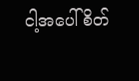ငါ့အပေါ် စိတ်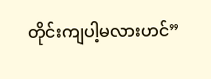တိုင်းကျပါ့မလားဟင်”